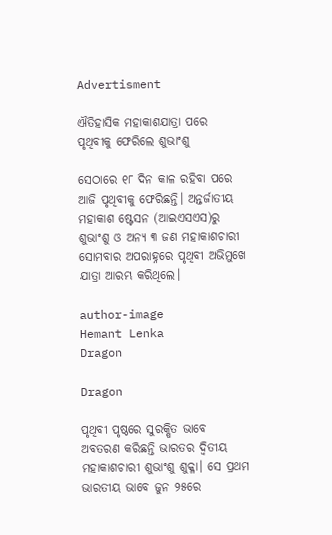Advertisment

ଐତିହାସିକ ମହାକାଶଯାତ୍ରା ପରେ ପୃଥିବୀକୁ ଫେରିଲେ ଶୁଭାଂଶୁ

ସେଠାରେ ୧୮ ଦିନ କାଳ ରହିବା ପରେ ଆଜି ପୃଥିବୀକୁ ଫେରିଛନ୍ତି। ଅନ୍ତର୍ଜାତୀୟ ମହାକାଶ ଷ୍ଟେସନ (ଆଇଏସଏସ)ରୁ ଶୁଭାଂଶୁ ଓ ଅନ୍ୟ ୩ ଜଣ ମହାକାଶଚାରୀ ସୋମବାର ଅପରାହ୍ନରେ ପୃଥିବୀ ଅଭିମୁଖେ ଯାତ୍ରା ଆରମ୍ଭ କରିଥିଲେ।

author-image
Hemant Lenka
Dragon

Dragon

ପୃଥିବୀ ପୃଷ୍ଠରେ ସୁରକ୍ଷିତ ଭାବେ ଅବତରଣ କରିଛନ୍ତି ଭାରତର ଦ୍ୱିତୀୟ ମହାକାଶଚାରୀ ଶୁଭାଂଶୁ ଶୁକ୍ଳା। ସେ ପ୍ରଥମ ଭାରତୀୟ ଭାବେ ଜୁନ ୨୫ରେ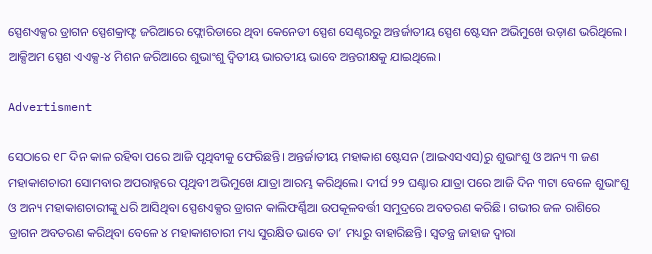ସ୍ପେଶଏକ୍ସର ଡ୍ରାଗନ ସ୍ପେଶକ୍ରାଫ୍ଟ ଜରିଆରେ ଫ୍ଲୋରିଡାରେ ଥିବା କେନେଡୀ ସ୍ପେଶ ସେଣ୍ଟରରୁ ଅନ୍ତର୍ଜାତୀୟ ସ୍ପେଶ ଷ୍ଟେସନ ଅଭିମୁଖେ ଉଡ଼ାଣ ଭରିଥିଲେ। ଆକ୍ସିଅମ ସ୍ପେଶ ଏଏକ୍ସ-୪ ମିଶନ ଜରିଆରେ ଶୁଭାଂଶୁ ଦ୍ୱିତୀୟ ଭାରତୀୟ ଭାବେ ଅନ୍ତରୀକ୍ଷକୁ ଯାଇଥିଲେ।

Advertisment

ସେଠାରେ ୧୮ ଦିନ କାଳ ରହିବା ପରେ ଆଜି ପୃଥିବୀକୁ ଫେରିଛନ୍ତି। ଅନ୍ତର୍ଜାତୀୟ ମହାକାଶ ଷ୍ଟେସନ (ଆଇଏସଏସ)ରୁ ଶୁଭାଂଶୁ ଓ ଅନ୍ୟ ୩ ଜଣ ମହାକାଶଚାରୀ ସୋମବାର ଅପରାହ୍ନରେ ପୃଥିବୀ ଅଭିମୁଖେ ଯାତ୍ରା ଆରମ୍ଭ କରିଥିଲେ। ଦୀର୍ଘ ୨୨ ଘଣ୍ଟାର ଯାତ୍ରା ପରେ ଆଜି ଦିନ ୩ଟା ବେଳେ ଶୁଭାଂଶୁ ଓ ଅନ୍ୟ ମହାକାଶଚାରୀଙ୍କୁ ଧରି ଆସିଥିବା ସ୍ପେଶଏକ୍ସର ଡ୍ରାଗନ କାଲିଫର୍ଣ୍ଣିଆ ଉପକୂଳବର୍ତ୍ତୀ ସମୁଦ୍ରରେ ଅବତରଣ କରିଛି। ଗଭୀର ଜଳ ରାଶିରେ ଡ୍ରାଗନ ଅବତରଣ କରିଥିବା ବେଳେ ୪ ମହାକାଶଚାରୀ ମଧ୍ୟ ସୁରକ୍ଷିତ ଭାବେ ତା’ ମଧ୍ୟରୁ ବାହାରିଛନ୍ତି। ସ୍ୱତନ୍ତ୍ର ଜାହାଜ ଦ୍ୱାରା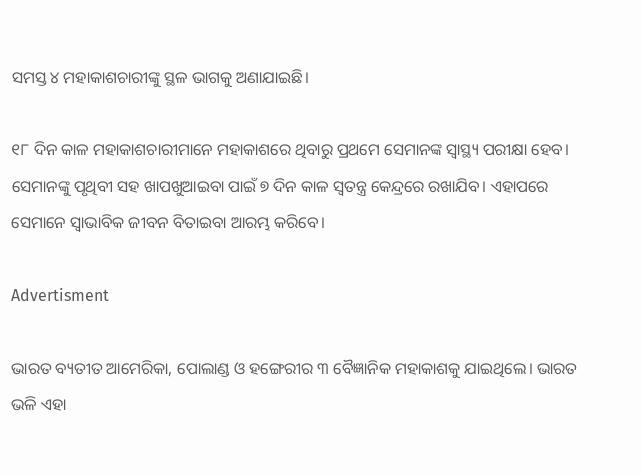ସମସ୍ତ ୪ ମହାକାଶଚାରୀଙ୍କୁ ସ୍ଥଳ ଭାଗକୁ ଅଣାଯାଇଛି।

୧୮ ଦିନ କାଳ ମହାକାଶଚାରୀମାନେ ମହାକାଶରେ ଥିବାରୁ ପ୍ରଥମେ ସେମାନଙ୍କ ସ୍ୱାସ୍ଥ୍ୟ ପରୀକ୍ଷା ହେବ। ସେମାନଙ୍କୁ ପୃଥିବୀ ସହ ଖାପଖୁଆଇବା ପାଇଁ ୭ ଦିନ କାଳ ସ୍ୱତନ୍ତ୍ର କେନ୍ଦ୍ରରେ ରଖାଯିବ। ଏହାପରେ ସେମାନେ ସ୍ୱାଭାବିକ ଜୀବନ ବିତାଇବା ଆରମ୍ଭ କରିବେ।

Advertisment

ଭାରତ ବ୍ୟତୀତ ଆମେରିକା, ପୋଲାଣ୍ଡ ଓ ହଙ୍ଗେରୀର ୩ ବୈଜ୍ଞାନିକ ମହାକାଶକୁ ଯାଇଥିଲେ। ଭାରତ ଭଳି ଏହା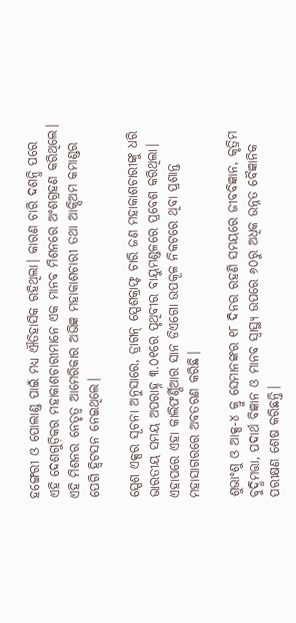ହଙ୍ଗେରୀ ଓ ପୋଲାଣ୍ଡ ପାଇଁ ମଧ୍ୟ ଐତିହାସିକ ରହିଥିଲା। କାରଣ ଚାରି ଦଶନ୍ଧି ପରେ ଏହି ଦେଶଗୁଡ଼ିକର ମହାକାଶଚାରୀମାନେ ଏକ ମାନବ ମିଶନରେ ଅଂଶଗ୍ରହଣ କରିଥିଲେ। ଏହି ମିଶନର ନେତୃତ୍ୱ ଆମେରିକାର ଅଭିଜ୍ଞ ମହାକାଶଚାରୀ ତଥା ଆକ୍ସିଅମ କମାଣ୍ଡର ପେଗି ହ୍ୱିଟସନ ନେଇଥିଲେ।

ସ୍ପେଶ ଏକ୍ସର ସୂଚନା ଅନୁସାରେ, ଡ୍ରାଗନ୍ ସ୍ପେଶକ୍ରାଫ୍ଟ ଚାରି ଜଣ ମହାକାଶଚାରୀଙ୍କୁ ଧରି ଭାରତୀୟ ସମୟ ଅପରାହ୍ନ ୩.୦୧ରେ ପୃଥିବୀର ବାୟୁମଣ୍ଡଳରେ ପ୍ରବେଶ କରିଥିଲା। ଏହାପରେ ଏହା କାଲିଫର୍ଣ୍ଣିଆର ସାନ ଡିଏଗୋ ଉପକୂଳ ନିକଟରେ ଥିବା ପ୍ରଶାନ୍ତ ମହାସାଗରରେ ଅବତରଣ କରିଛି।

ଶୁଭାଂଶୁ ଓ ଆକ୍ସ-୪ କ୍ରୁ ସେମାନଙ୍କର ୧୮ ଦିନର ରହଣି ସମୟରେ ଜୀବବିଜ୍ଞାନ, କୃତ୍ରିମ ବୁଦ୍ଧିମତ୍ତା, ପଦାର୍ଥ ବିଜ୍ଞାନ ଓ ମାନବ ସ୍ୱାସ୍ଥ୍ୟ ଉପରେ ୬୦ରୁ ଅଧିକ ଉନ୍ନତ ବୈଜ୍ଞାନିକ ପରୀକ୍ଷଣ ଶେଷ କରିଛନ୍ତି।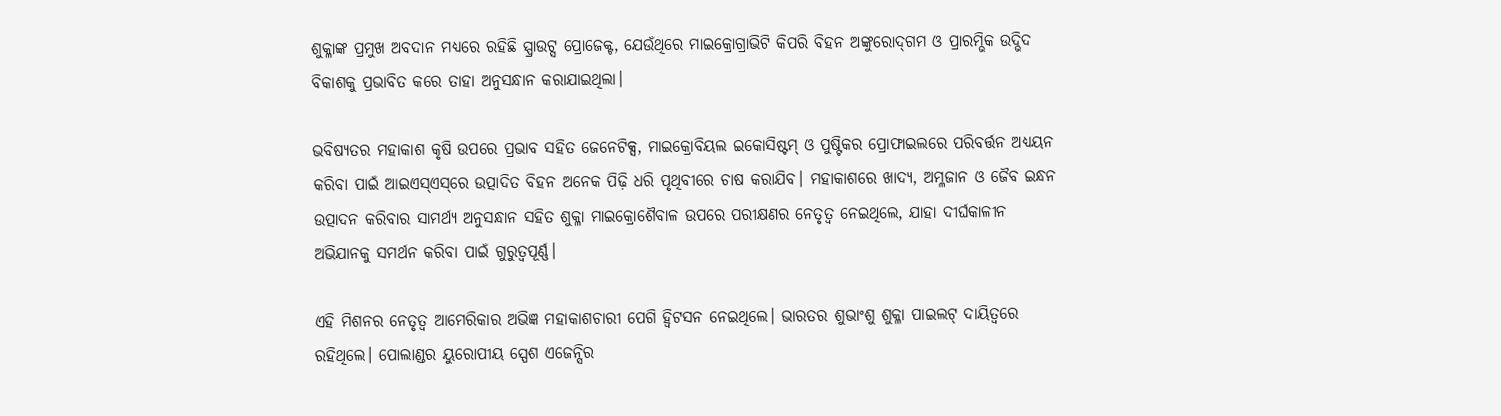ଶୁକ୍ଳାଙ୍କ ପ୍ରମୁଖ ଅବଦାନ ମଧ୍ୟରେ ରହିଛି ସ୍ପ୍ରାଉଟ୍ସ ପ୍ରୋଜେକ୍ଟ, ଯେଉଁଥିରେ ମାଇକ୍ରୋଗ୍ରାଭିଟି କିପରି ବିହନ ଅଙ୍କୁରୋଦ୍‌ଗମ ଓ ପ୍ରାରମ୍ଭିକ ଉଦ୍ଭିଦ ବିକାଶକୁ ପ୍ରଭାବିତ କରେ ତାହା ଅନୁସନ୍ଧାନ କରାଯାଇଥିଲା।

ଭବିଷ୍ୟତର ମହାକାଶ କୃଷି ଉପରେ ପ୍ରଭାବ ସହିତ ଜେନେଟିକ୍ସ, ମାଇକ୍ରୋବିୟଲ ଇକୋସିଷ୍ଟମ୍ ଓ ପୁଷ୍ଟିକର ପ୍ରୋଫାଇଲରେ ପରିବର୍ତ୍ତନ ଅଧ୍ୟୟନ କରିବା ପାଇଁ ଆଇଏସ୍ଏସ୍‌ରେ ଉତ୍ପାଦିତ ବିହନ ଅନେକ ପିଢ଼ି ଧରି ପୃଥିବୀରେ ଚାଷ କରାଯିବ। ମହାକାଶରେ ଖାଦ୍ୟ, ଅମ୍ଳଜାନ ଓ ଜୈବ ଇନ୍ଧନ ଉତ୍ପାଦନ କରିବାର ସାମର୍ଥ୍ୟ ଅନୁସନ୍ଧାନ ସହିତ ଶୁକ୍ଳା ମାଇକ୍ରୋଶୈବାଳ ଉପରେ ପରୀକ୍ଷଣର ନେତୃତ୍ୱ ନେଇଥିଲେ, ଯାହା ଦୀର୍ଘକାଳୀନ ଅଭିଯାନକୁ ସମର୍ଥନ କରିବା ପାଇଁ ଗୁରୁତ୍ୱପୂର୍ଣ୍ଣ।

ଏହି ମିଶନର ନେତୃତ୍ୱ ଆମେରିକାର ଅଭିଜ୍ଞ ମହାକାଶଚାରୀ ପେଗି ହ୍ୱିଟସନ ନେଇଥିଲେ। ଭାରତର ଶୁଭାଂଶୁ ଶୁକ୍ଳା ପାଇଲଟ୍ ଦାୟିତ୍ୱରେ ରହିଥିଲେ। ପୋଲାଣ୍ଡର ୟୁରୋପୀୟ ସ୍ପେଶ ଏଜେନ୍ସିର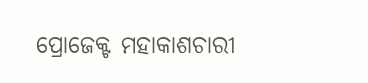ପ୍ରୋଜେକ୍ଟ ମହାକାଶଚାରୀ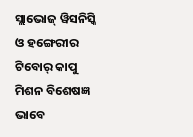ସ୍ଲାଭୋଜ୍ ୱିସନିସ୍କି ଓ ହଙ୍ଗେରୀର ଟିବୋର୍ କାପୁ ମିଶନ ବିଶେଷଜ୍ଞ ଭାବେ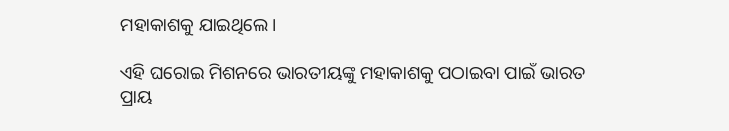ମହାକାଶକୁ ଯାଇଥିଲେ।

ଏହି ଘରୋଇ ମିଶନରେ ଭାରତୀୟଙ୍କୁ ମହାକାଶକୁ ପଠାଇବା ପାଇଁ ଭାରତ ପ୍ରାୟ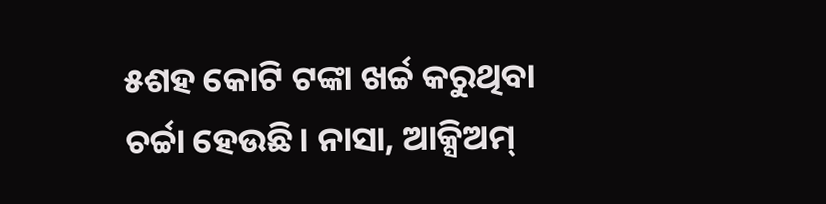୫ଶହ କୋଟି ଟଙ୍କା ଖର୍ଚ୍ଚ କରୁଥିବା ଚର୍ଚ୍ଚା ହେଉଛି। ନାସା, ଆକ୍ସିଅମ୍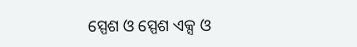ସ୍ପେଶ ଓ ସ୍ପେଶ ଏକ୍ସ ଓ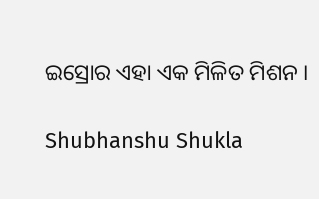ଇସ୍ରୋର ଏହା ଏକ ମିଳିତ ମିଶନ ।

Shubhanshu Shukla